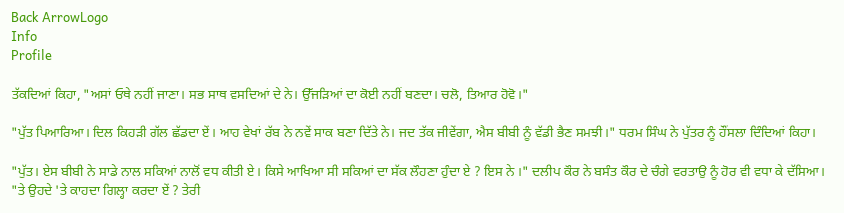Back ArrowLogo
Info
Profile

ਤੱਕਦਿਆਂ ਕਿਹਾ, "ਅਸਾਂ ਓਥੇ ਨਹੀਂ ਜਾਣਾ। ਸਭ ਸਾਥ ਵਸਦਿਆਂ ਦੇ ਨੇ। ਉੱਜੜਿਆਂ ਦਾ ਕੋਈ ਨਹੀਂ ਬਣਦਾ। ਚਲੋ, ਤਿਆਰ ਹੋਵੋ।"

"ਪੁੱਤ ਪਿਆਰਿਆ। ਦਿਲ ਕਿਹੜੀ ਗੱਲ ਛੱਡਦਾ ਏਂ। ਆਹ ਵੇਖਾਂ ਰੱਬ ਨੇ ਨਵੇਂ ਸਾਕ ਬਣਾ ਦਿੱਤੇ ਨੇ। ਜਦ ਤੱਕ ਜੀਵੇਂਗਾ, ਐਸ ਬੀਬੀ ਨੂੰ ਵੱਡੀ ਭੈਣ ਸਮਝੀ।" ਧਰਮ ਸਿੰਘ ਨੇ ਪੁੱਤਰ ਨੂੰ ਹੌਂਸਲਾ ਦਿੰਦਿਆਂ ਕਿਹਾ।

"ਪੁੱਤ। ਏਸ ਬੀਬੀ ਨੇ ਸਾਡੇ ਨਾਲ ਸਕਿਆਂ ਨਾਲੋਂ ਵਧ ਕੀਤੀ ਏ। ਕਿਸੇ ਆਖਿਆ ਸੀ ਸਕਿਆਂ ਦਾ ਸੱਕ ਲੌਹਣਾ ਹੁੰਦਾ ਏ ? ਇਸ ਨੇ ।" ਦਲੀਪ ਕੌਰ ਨੇ ਬਸੰਤ ਕੌਰ ਦੇ ਚੰਗੇ ਵਰਤਾਉ ਨੂੰ ਹੋਰ ਵੀ ਵਧਾ ਕੇ ਦੱਸਿਆ। "ਤੇ ਉਹਦੇ 'ਤੇ ਕਾਹਦਾ ਗਿਲ੍ਹਾ ਕਰਦਾ ਏਂ ? ਤੇਰੀ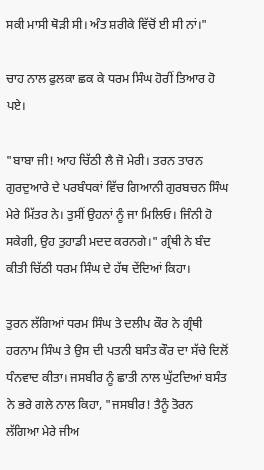ਸਕੀ ਮਾਸੀ ਥੋੜੀ ਸੀ। ਅੰਤ ਸ਼ਰੀਕੇ ਵਿੱਚੋਂ ਈ ਸੀ ਨਾਂ।"

ਚਾਹ ਨਾਲ ਫੁਲਕਾ ਛਕ ਕੇ ਧਰਮ ਸਿੰਘ ਹੋਰੀਂ ਤਿਆਰ ਹੋ ਪਏ।

"ਬਾਬਾ ਜੀ! ਆਹ ਚਿੱਠੀ ਲੈ ਜੋ ਮੇਰੀ। ਤਰਨ ਤਾਰਨ ਗੁਰਦੁਆਰੇ ਦੇ ਪਰਬੰਧਕਾਂ ਵਿੱਚ ਗਿਆਨੀ ਗੁਰਬਚਨ ਸਿੰਘ ਮੇਰੇ ਮਿੱਤਰ ਨੇ। ਤੁਸੀਂ ਉਹਨਾਂ ਨੂੰ ਜਾ ਮਿਲਿਓ। ਜਿੰਨੀ ਹੋ ਸਕੇਗੀ, ਉਹ ਤੁਹਾਡੀ ਮਦਦ ਕਰਨਗੇ।" ਗ੍ਰੰਥੀ ਨੇ ਬੰਦ ਕੀਤੀ ਚਿੱਠੀ ਧਰਮ ਸਿੰਘ ਦੇ ਹੱਥ ਦੇਂਦਿਆਂ ਕਿਹਾ।

ਤੁਰਨ ਲੱਗਿਆਂ ਧਰਮ ਸਿੰਘ ਤੇ ਦਲੀਪ ਕੌਰ ਨੇ ਗ੍ਰੰਥੀ ਹਰਨਾਮ ਸਿੰਘ ਤੇ ਉਸ ਦੀ ਪਤਨੀ ਬਸੰਤ ਕੌਰ ਦਾ ਸੱਚੇ ਦਿਲੋਂ ਧੰਨਵਾਦ ਕੀਤਾ। ਜਸਬੀਰ ਨੂੰ ਛਾਤੀ ਨਾਲ ਘੁੱਟਦਿਆਂ ਬਸੰਤ ਨੇ ਭਰੇ ਗਲੇ ਨਾਲ ਕਿਹਾ, "ਜਸਬੀਰ! ਤੈਨੂੰ ਤੋਰਨ ਲੱਗਿਆ ਮੇਰੇ ਜੀਅ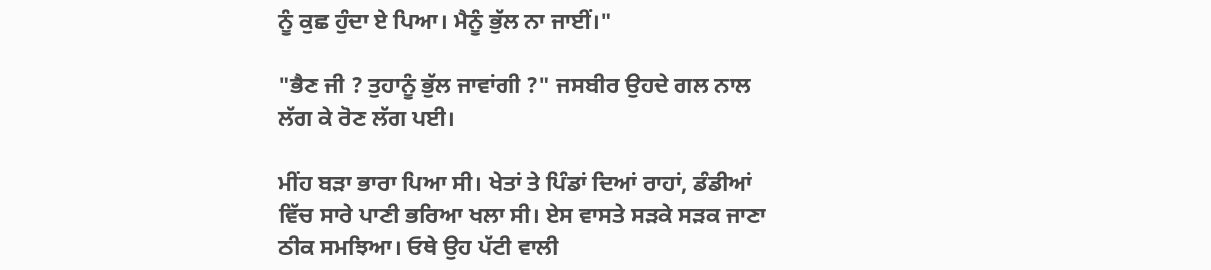ਨੂੰ ਕੁਛ ਹੁੰਦਾ ਏ ਪਿਆ। ਮੈਨੂੰ ਭੁੱਲ ਨਾ ਜਾਈਂ।"

"ਭੈਣ ਜੀ ? ਤੁਹਾਨੂੰ ਭੁੱਲ ਜਾਵਾਂਗੀ ?" ਜਸਬੀਰ ਉਹਦੇ ਗਲ ਨਾਲ ਲੱਗ ਕੇ ਰੋਣ ਲੱਗ ਪਈ।

ਮੀਂਹ ਬੜਾ ਭਾਰਾ ਪਿਆ ਸੀ। ਖੇਤਾਂ ਤੇ ਪਿੰਡਾਂ ਦਿਆਂ ਰਾਹਾਂ, ਡੰਡੀਆਂ ਵਿੱਚ ਸਾਰੇ ਪਾਣੀ ਭਰਿਆ ਖਲਾ ਸੀ। ਏਸ ਵਾਸਤੇ ਸੜਕੇ ਸੜਕ ਜਾਣਾ ਠੀਕ ਸਮਝਿਆ। ਓਥੇ ਉਹ ਪੱਟੀ ਵਾਲੀ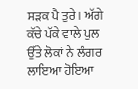ਸੜਕ ਪੈ ਤੁਰੇ। ਅੱਗੇ ਕੱਚੇ ਪੱਕੇ ਵਾਲੇ ਪੁਲ ਉੱਤੇ ਲੋਕਾਂ ਨੇ ਲੰਗਰ ਲਾਇਆ ਹੋਇਆ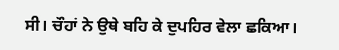ਸੀ। ਚੌਹਾਂ ਨੇ ਉਥੇ ਬਹਿ ਕੇ ਦੁਪਹਿਰ ਵੇਲਾ ਛਕਿਆ।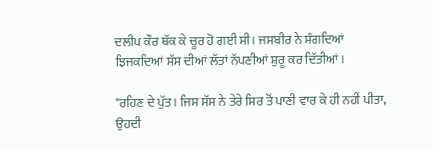ਦਲੀਪ ਕੌਰ ਥੱਕ ਕੇ ਚੂਰ ਹੋ ਗਈ ਸੀ। ਜਸਬੀਰ ਨੇ ਸੰਗਦਿਆਂ ਝਿਜਕਦਿਆਂ ਸੱਸ ਦੀਆਂ ਲੱਤਾਂ ਨੱਪਣੀਆਂ ਸ਼ੁਰੂ ਕਰ ਦਿੱਤੀਆਂ।

"ਰਹਿਣ ਦੇ ਪੁੱਤ। ਜਿਸ ਸੱਸ ਨੇ ਤੇਰੇ ਸਿਰ ਤੋਂ ਪਾਣੀ ਵਾਰ ਕੇ ਹੀ ਨਹੀਂ ਪੀਤਾ, ਉਹਦੀ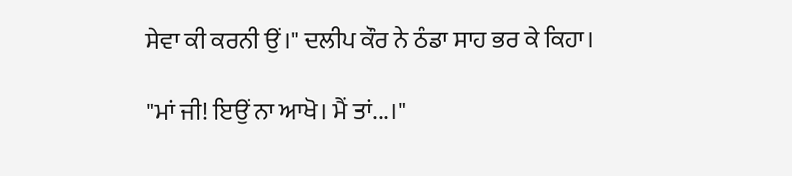ਸੇਵਾ ਕੀ ਕਰਨੀ ਉਂ।" ਦਲੀਪ ਕੌਰ ਨੇ ਠੰਡਾ ਸਾਹ ਭਰ ਕੇ ਕਿਹਾ।

"ਮਾਂ ਜੀ! ਇਉਂ ਨਾ ਆਖੋ। ਮੈਂ ਤਾਂ...।"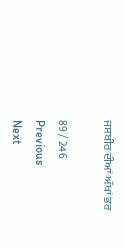ਜਸਬੀਰ ਦੀਆਂ ਅੱਖਾਂ ਭਰ

89 / 246
Previous
Next